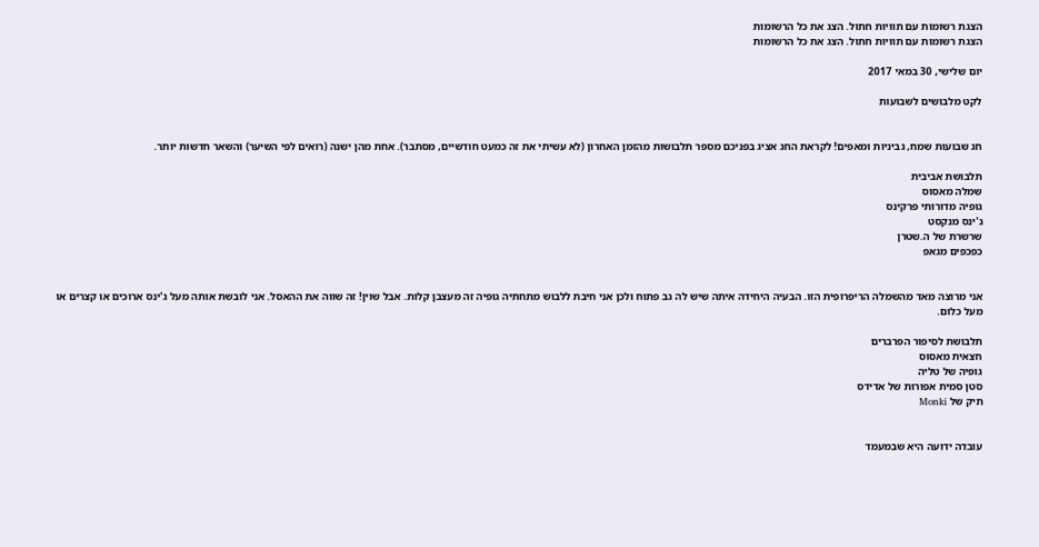הצגת רשומות עם תוויות חתול. הצג את כל הרשומות
הצגת רשומות עם תוויות חתול. הצג את כל הרשומות

יום שלישי, 30 במאי 2017

לקט מלבושים לשבועות


חג שבועות שמח, גביניות ומאפים! לקראת החג אציג בפניכם מספר תלבושות מהזמן האחרון (לא עשיתי את זה כמעט חודשיים, מסתבר). אחת מהן ישנה (רואים לפי השיער) והשאר חדשות יותר.

תלבושת אביבית
שמלה מאסוס
גופיה מדורותי פרקינס
ג'ינס מנקסט
שרשרת של ה.שטרן
כפכפים מגאפ


אני מרוצה מאד מהשמלה הריפרופית הזו. הבעיה היחידה איתה שיש לה גב פתוח ולכן אני חיבת ללבוש מתחתיה גופיה זה מעצבן קלות. אבל שוין! זה שווה את ההאסל. אני לובשת אותה מעל ג'ינס ארוכים או קצרים או מעל כלום.

תלבושת לסיפור הפרברים
חצאית מאסוס
גופיה של טליה
סטן סמית אפורות של אדידס
תיק של Monki


עובדה ידועה היא שבמעמד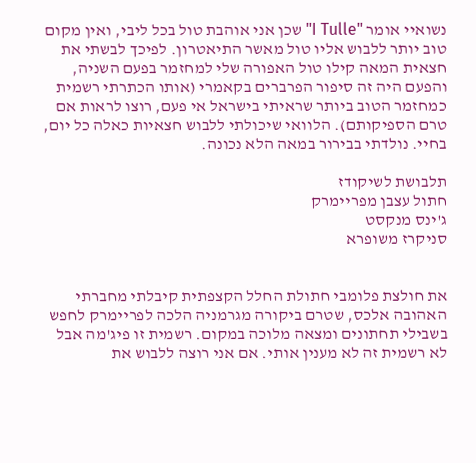נשואיי אומר "I Tulle" שכן אני אוהבת טול בכל ליבי, ואין מקום טוב יותר ללבוש אליו טול מאשר התיאטרון. לפיכך לבשתי את חצאית המאה קילו טול האפורה שלי למחזמר בפעם השניה, והפעם היה זה סיפור הפרברים בקאמרי (אותו הכתרתי רשמית כמחזמר הטוב ביותר שראיתי בישראל אי פעם, רוצו לראות אם טרם הספיקותם). הלוואי שיכולתי ללבוש חצאיות כאלה כל יום, בחיי. נולדתי בבירור במאה הלא נכונה.

תלבושת לשיקודז
חתול עצבן מפריימרק
ג'ינס מנקסט
סניקרז משופרא


את חולצת פלומבי חתולת החלל הקצפתית קיבלתי מחברתי האהובה אלכס, שטרם ביקורה מגרמניה הלכה לפריימרק לחפש בשבילי תחתונים ומצאה מלוכה במקום. רשמית זו פיג'מה אבל לא רשמית זה לא מענין אותי. אם אני רוצה ללבוש את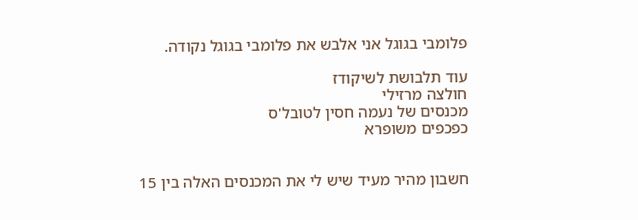פלומבי בגוגל אני אלבש את פלומבי בגוגל נקודה.

עוד תלבושת לשיקודז
חולצה מרזילי
מכנסים של נעמה חסין לטובל'ס
כפכפים משופרא


חשבון מהיר מעיד שיש לי את המכנסים האלה בין 15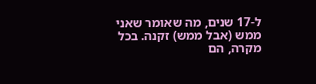ל-17 שנים, מה שאומר שאני ממש (אבל ממש) זקנה. בכל מקרה, הם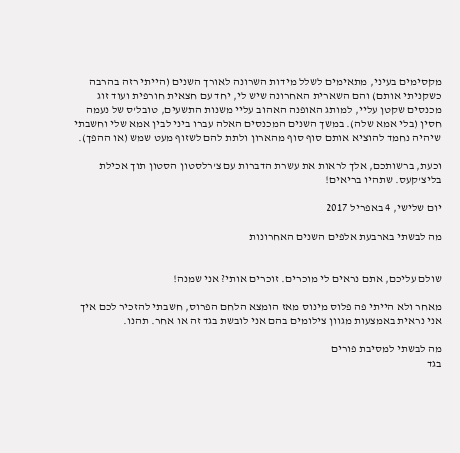מקסימים בעיני, מתאימים לשלל מידות השרונה לאורך השנים (הייתי רזה בהרבה כשקניתי אותם) והם השארית האחרונה שיש לי, יחד עם חצאית חורפית ועוד זוג מכנסים שקטן עליי, למותג האופנה האהוב עליי משנות התשעים, טובל'ס של נעמה חסין (בלי אמא שלה). במשך השנים המכנסים האלה עברו ביני לבין אמא שלי וחשבתי שיהיה נחמד להוציא אותם סוף סוף מהארון ולתת להם לשזוף מעט שמש (או ההפך).

וכעת, ברשותכם, אלך לראות את עשרת הדברות עם צ'רלסטון הסטון תוך אכילת בליצ'קעס. שתהיו בריאים!

יום שלישי, 4 באפריל 2017

מה לבשתי בארבעת אלפים השנים האחרונות


שולם עליכם, אתם נראים לי מוכרים. זוכרים אותי? אני שמנה!

מאחר ולא הייתי פה פלוס מינוס מאז הומצא הלחם הפרוס, חשבתי להזכיר לכם איך אני נראית באמצעות מגוון צילומים בהם אני לובשת בגד זה או אחר. תהנו.

מה לבשתי למסיבת פורים
בגד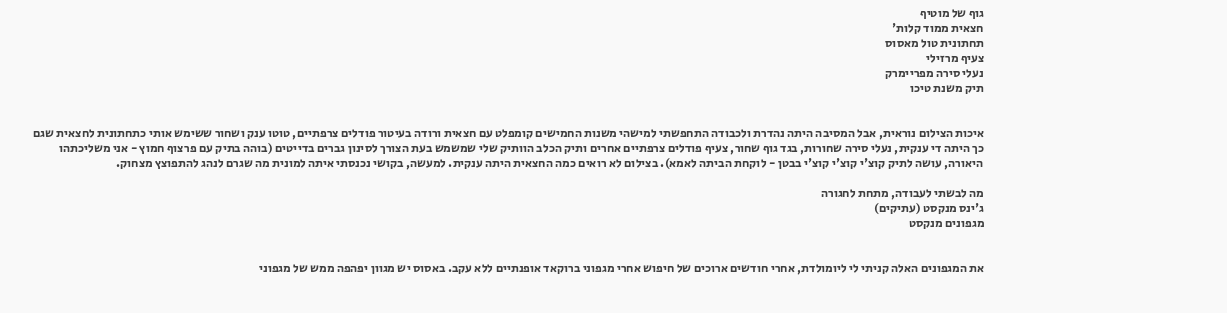גוף של מוטיף
חצאית ממוד קלות'
תחתונית טול מאסוס
צעיף מרזילי
נעלי סירה מפריימרק
תיק משנת טיכו


איכות הצילום נוראית, אבל המסיבה היתה נהדרת ולכבודה התחפשתי למישהי משנות החמישים קומפלט עם חצאית ורודה בעיטור פודלים צרפתיים, טוטו ענק ושחור ששימש אותי כתחתונית לחצאית שגם כך היתה די ענקית, נעלי סירה שחורות, בגד גוף שחור, צעיף פודלים צרפתיים אחרים ותיק הכלב הוותיק שלי שמשמש בעת הצורך לסינון גברים בדייטים (בוהה בתיק עם פרצוף חמוץ - אני משליכתהו היאורה, עושה לתיק קוצ'י קוצ'י קוצ'י בבטן - לוקחת הביתה לאמא). בצילום לא רואים כמה החצאית היתה ענקית. למעשה, בקושי נכנסתי איתה למונית מה שגרם לנהג להתפוצץ מצחוק.

מה לבשתי לעבודה, מתחת לחגורה
ג'ינס מנקסט (עתיקים)
מגפונים מנקסט


את המגפונים האלה קניתי לי ליומולדת, אחרי חודשים ארוכים של חיפוש אחרי מגפוני ברוקאד אופנתיים ללא עקב. באסוס יש מגוון יפהפה ממש של מגפוני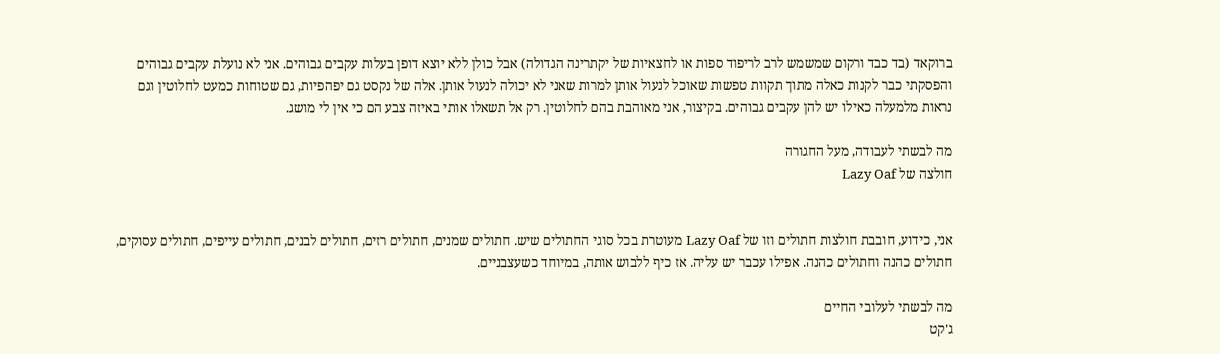ברוקאד (בד כבד ורקום שמשמש לרב לריפוד ספות או לחצאיות של יקתרינה הגדולה) אבל כולן ללא יוצא דופן בעלות עקבים גבוהים. אני לא נועלת עקבים גבוהים והפסקתי כבר לקנות כאלה מתוך תקוות טפשות שאוכל לנעול אותן למרות שאני לא יכולה לנעול אותן. אלה של נקסט גם יפהפיות, גם שטוחות כמעט לחלוטין וגם נראות מלמעלה כאילו יש להן עקבים גבוהים. בקיצור, אני מאוהבת בהם לחלוטין. רק אל תשאלו אותי באיזה צבע הם כי אין לי מושג.

מה לבשתי לעבודה, מעל החגורה
חולצה של Lazy Oaf


אני, כידוע, חובבת חולצות חתולים וזו של Lazy Oaf מעוטרת בכל סוגי החתולים שיש. חתולים שמנים, חתולים רזים, חתולים לבנים, חתולים עייפים, חתולים עסוקים, חתולים כהנה וחתולים כהנה. אפילו עכבר יש עליה. אז כיף ללבוש אותה, במיוחד כשעצבניים.

מה לבשתי לעלובי החיים
ג'קט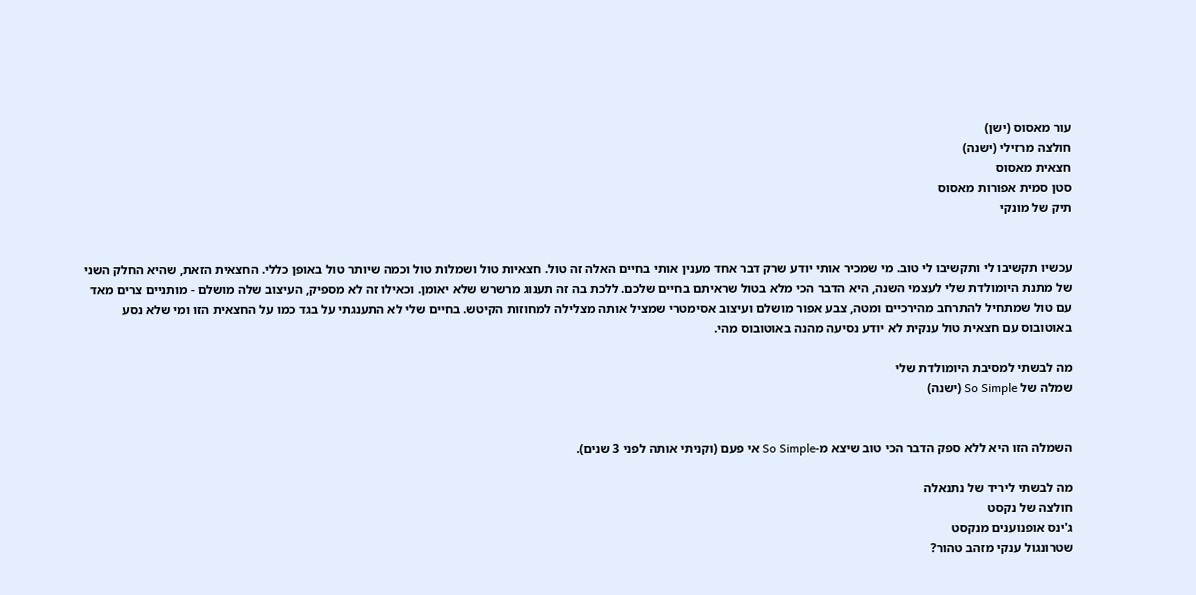עור מאסוס (ישן)
חולצה מרזילי (ישנה)
חצאית מאסוס
סטן סמית אפורות מאסוס
תיק של מונקי


עכשיו תקשיבו לי ותקשיבו לי טוב. מי שמכיר אותי יודע שרק דבר אחד מענין אותי בחיים האלה זה טול. חצאיות טול ושמלות טול וכמה שיותר טול באופן כללי. החצאית הזאת, שהיא החלק השני של מתנת היומולדת שלי לעצמי השנה, היא הדבר הכי מלא בטול שראיתם בחיים שלכם. ללכת בה זה תענוג מרשרש שלא יאומן. וכאילו זה לא מספיק, העיצוב שלה מושלם - מותניים צרים מאד עם טול שמתחיל להתרחב מהירכיים ומטה, צבע אפור מושלם ועיצוב אסימטרי שמציל אותה מצלילה למחוזות הקיטש. בחיים שלי לא התענגתי על בגד כמו על החצאית הזו ומי שלא נסע באוטובוס עם חצאית טול ענקית לא יודע נסיעה מהנה באוטובוס מהי.

מה לבשתי למסיבת היומולדת שלי
שמלה של So Simple (ישנה)


השמלה הזו היא ללא ספק הדבר הכי טוב שיצא מ-So Simple אי פעם (וקניתי אותה לפני 3 שנים).

מה לבשתי ליריד של נתנאלה
חולצה של נקסט
ג'ינס אופנוענים מנקסט
שטרונגול ענקי מזהב טהור?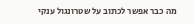מה כבר אפשר לכתוב על שטרונגול ענקי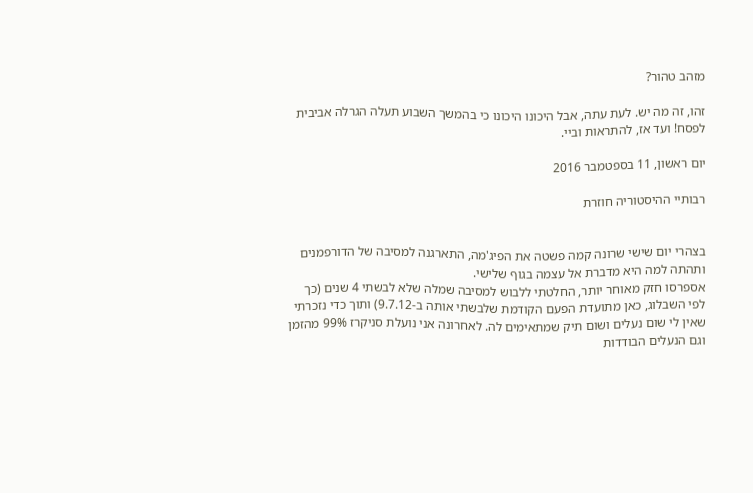מזהב טהור?

זהו, זה מה יש. לעת עתה, אבל היכונו היכונו כי בהמשך השבוע תעלה הגרלה אביבית לפסח! ועד אז, להתראות וביי.

יום ראשון, 11 בספטמבר 2016

רבותיי ההיסטוריה חוזרת


בצהרי יום שישי שרונה קמה פשטה את הפיג'מה, התארגנה למסיבה של הדורפמנים ותהתה למה היא מדברת אל עצמה בגוף שלישי.
אספרסו חזק מאוחר יותר, החלטתי ללבוש למסיבה שמלה שלא לבשתי 4 שנים (כך לפי השבלוג, כאן מתועדת הפעם הקודמת שלבשתי אותה ב-9.7.12) ותוך כדי נזכרתי שאין לי שום נעלים ושום תיק שמתאימים לה. לאחרונה אני נועלת סניקרז 99% מהזמן וגם הנעלים הבודדות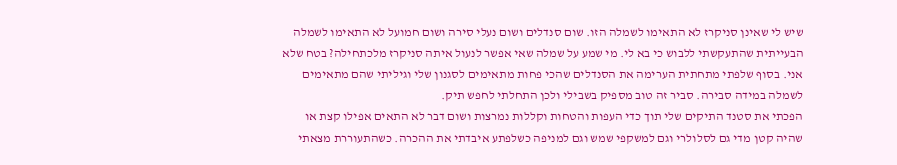שיש לי שאינן סניקרז לא התאימו לשמלה הזו. שום סנדלים ושום נעלי סירה ושום חמועל לא התאימו לשמלה הבעייתית שהתעקשתי ללבוש כי בא לי. מי שמע על שמלה שאי אפשר לנעול איתה סניקרז מלכתחילה? בטח שלא אני. בסוף שלפתי מתחתית הערימה את הסנדלים שהכי פחות מתאימים לסגנון שלי וגיליתי שהם מתאימים לשמלה במידה סבירה. סביר זה טוב מספיק בשבילי ולכן התחלתי לחפש תיק.
הפכתי את סטנד התיקים שלי תוך כדי העפות והטחות וקללות נמרצות ושום דבר לא התאים אפילו קצת או שהיה קטן מדי גם לסלולרי וגם למשקפי שמש וגם למניפה כשלפתע איבדתי את ההכרה. כשהתעוררת מצאתי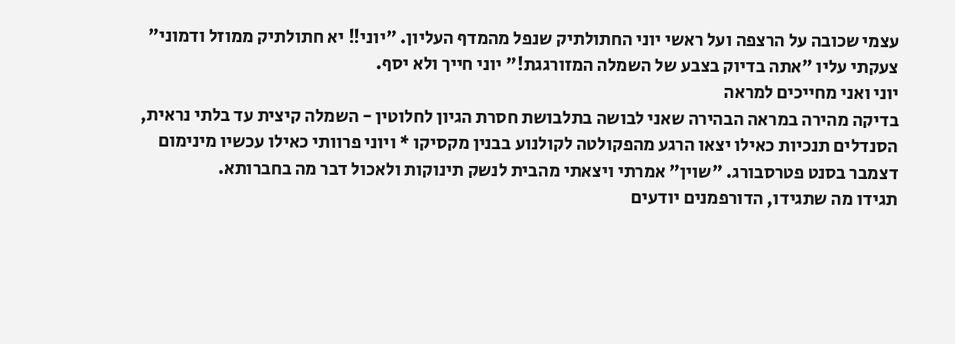עצמי שכובה על הרצפה ועל ראשי יוני החתולתיק שנפל מהמדף העליון. "יוני!! יא חתולתיק ממוזל ודמוני" צעקתי עליו "אתה בדיוק בצבע של השמלה המזורגגת!" יוני חייך ולא יסף.
יוני ואני מחייכים למראה
בדיקה מהירה במראה הבהירה שאני לבושה בתלבושת חסרת הגיון לחלוטין - השמלה קיצית עד בלתי נראית, הסנדלים תנכיות כאילו יצאו הרגע מהפקולטה לקולנוע בבנין מקסיקו * ויוני פרוותי כאילו עכשיו מינימום דצמבר בסנט פטרסבורג. "שוין" אמרתי ויצאתי מהבית לנשק תינוקות ולאכול דבר מה בחברותא.
תגידו מה שתגידו, הדורפמנים יודעים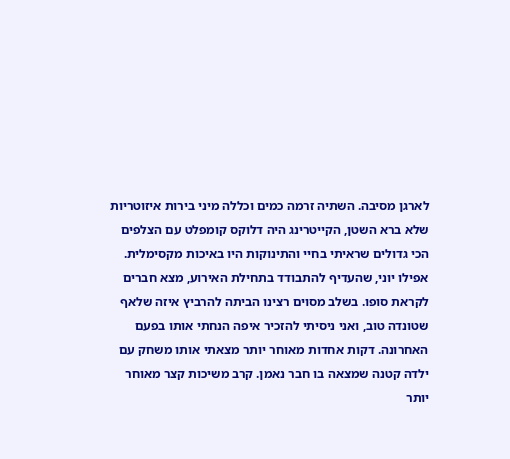לארגן מסיבה. השתיה זרמה כמים וכללה מיני בירות איזוטריות שלא ברא השטן, הקייטרינג היה דלוקס קומפלט עם הצלפים הכי גדולים שראיתי בחיי והתינוקות היו באיכות מקסימלית.
אפילו יוני, שהעדיף להתבודד בתחילת האירוע, מצא חברים לקראת סופו. בשלב מסוים רצינו הביתה להרביץ איזה שלאף שטונדה טוב, ואני ניסיתי להזכיר איפה הנחתי אותו בפעם האחרונה. דקות אחדות מאוחר יותר מצאתי אותו משחק עם ילדה קטנה שמצאה בו חבר נאמן. קרב משיכות קצר מאוחר יותר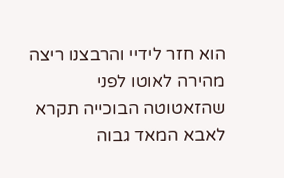הוא חזר לידיי והרבצנו ריצה מהירה לאוטו לפני שהזאטוטה הבוכייה תקרא לאבא המאד גבוה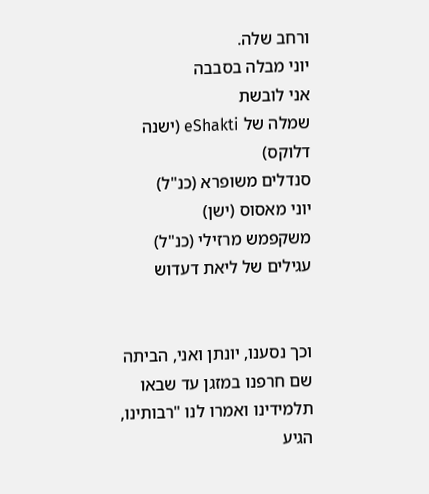ורחב שלה.
יוני מבלה בסבבה
אני לובשת
שמלה של eShakti (ישנה דלוקס)
סנדלים משופרא (כנ"ל)
יוני מאסוס (ישן)
משקפמש מרזילי (כנ"ל)
עגילים של ליאת דעדוש


וכך נסענו, יונתן ואני, הביתה שם חרפנו במזגן עד שבאו תלמידינו ואמרו לנו "רבותינו, הגיע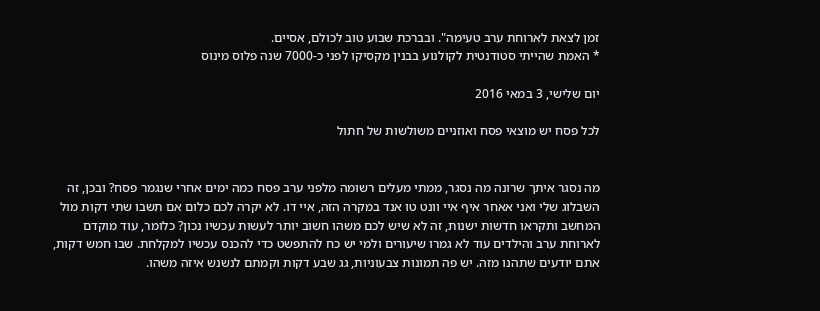זמן לצאת לארוחת ערב טעימה". ובברכת שבוע טוב לכולם, אסיים.
* האמת שהייתי סטודנטית לקולנוע בבנין מקסיקו לפני כ-7000 שנה פלוס מינוס

יום שלישי, 3 במאי 2016

לכל פסח יש מוצאי פסח ואוזניים משולשות של חתול


מה נסגר איתך שרונה מה נסגר, ממתי מעלים רשומה מלפני ערב פסח כמה ימים אחרי שנגמר פסח? ובכן, זה השבלוג שלי ואני אאחר איף איי וונט טו אנד במקרה הזה, איי דו. לא יקרה לכם כלום אם תשבו שתי דקות מול המחשב ותקראו חדשות ישנות, זה לא שיש לכם משהו חשוב יותר לעשות עכשיו נכון? כלומר, עוד מוקדם לארוחת ערב והילדים עוד לא גמרו שיעורים ולמי יש כח להתפשט כדי להכנס עכשיו למקלחת. שבו חמש דקות, אתם יודעים שתהנו מזה. יש פה תמונות צבעוניות, גג שבע דקות וקמתם לנשנש איזה משהו.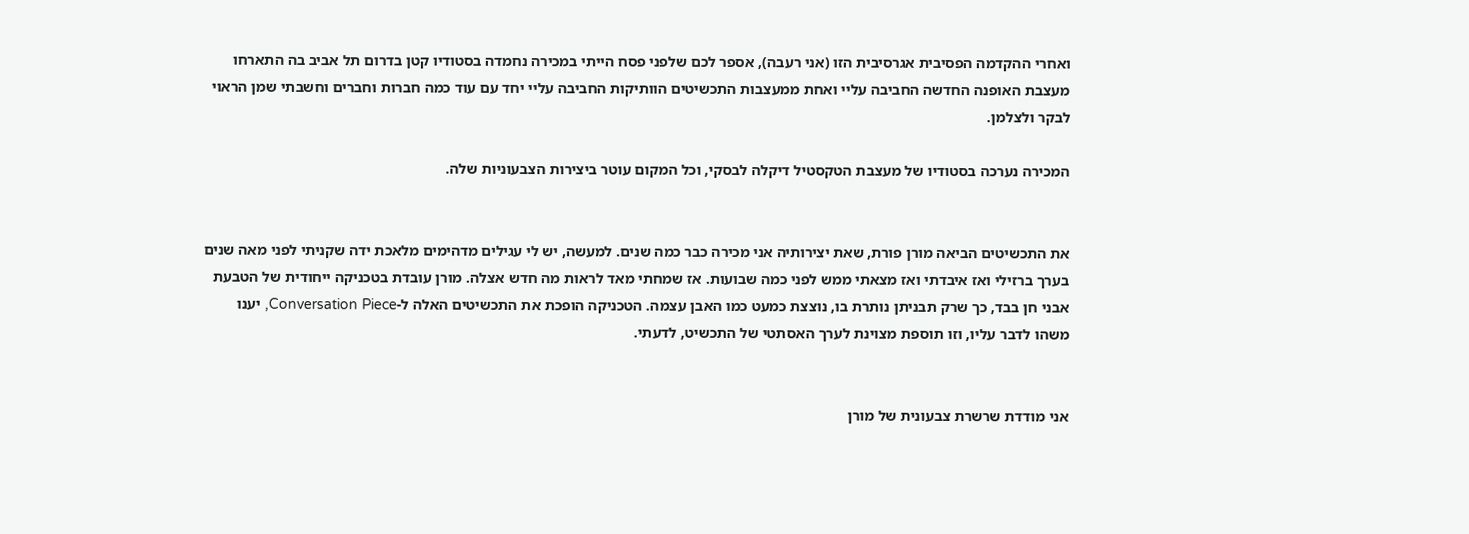ואחרי ההקדמה הפסיבית אגרסיבית הזו (אני רעבה), אספר לכם שלפני פסח הייתי במכירה נחמדה בסטודיו קטן בדרום תל אביב בה התארחו מעצבת האופנה החדשה החביבה עליי ואחת ממעצבות התכשיטים הוותיקות החביבה עליי יחד עם עוד כמה חברות וחברים וחשבתי שמן הראוי לבקר ולצלמן.

המכירה נערכה בסטודיו של מעצבת הטקסטיל דיקלה לבסקי, וכל המקום עוטר ביצירות הצבעוניות שלה.


את התכשיטים הביאה מורן פורת, שאת יצירותיה אני מכירה כבר כמה שנים. למעשה, יש לי עגילים מדהימים מלאכת ידה שקניתי לפני מאה שנים בערך ברזילי ואז איבדתי ואז מצאתי ממש לפני כמה שבועות. אז שמחתי מאד לראות מה חדש אצלה. מורן עובדת בטכניקה ייחודית של הטבעת אבני חן בבד, כך שרק תבניתן נותרת בו, נוצצת כמעט כמו האבן עצמה. הטכניקה הופכת את התכשיטים האלה ל-Conversation Piece, יענו משהו לדבר עליו, וזו תוספת מצוינת לערך האסתטי של התכשיט, לדעתי.


אני מודדת שרשרת צבעונית של מורן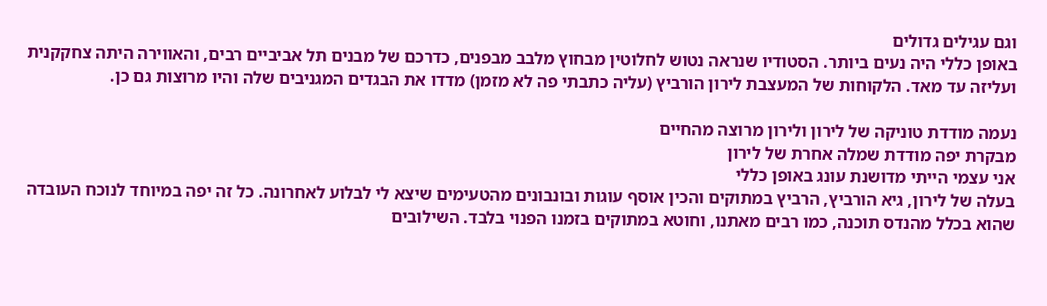וגם עגילים גדולים
באופן כללי היה נעים ביותר. הסטודיו שנראה נטוש לחלוטין מבחוץ מלבב מבפנים, כדרכם של מבנים תל אביביים רבים, והאווירה היתה צחקקנית ועליזה עד מאד. הלקוחות של המעצבת לירון הורביץ (עליה כתבתי פה לא מזמן) מדדו את הבגדים המגניבים שלה והיו מרוצות גם כן.

נעמה מודדת טוניקה של לירון ולירון מרוצה מהחיים
מבקרת יפה מודדת שמלה אחרת של לירון
אני עצמי הייתי מדושנת עונג באופן כללי
בעלה של לירון, גיא הורביץ, הרביץ במתוקים והכין אוסף עוגות ובונבונים מהטעימים שיצא לי לבלוע לאחרונה. כל זה יפה במיוחד לנוכח העובדה שהוא בכלל מהנדס תוכנה, כמו רבים מאתנו, וחוטא במתוקים בזמנו הפנוי בלבד. השילובים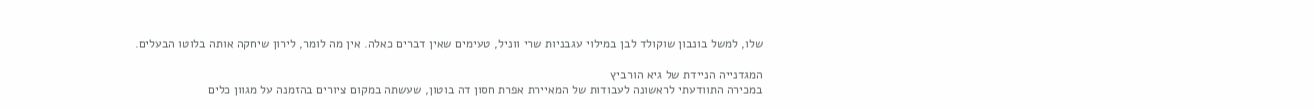שלו, למשל בונבון שוקולד לבן במילוי עגבניות שרי ווניל, טעימים שאין דברים כאלה. אין מה לומר, לירון שיחקה אותה בלוטו הבעלים.

המגדנייה הניידת של גיא הורביץ
במכירה התוודעתי לראשונה לעבודות של המאיירת אפרת חסון דה בוטון, שעשתה במקום ציורים בהזמנה על מגוון כלים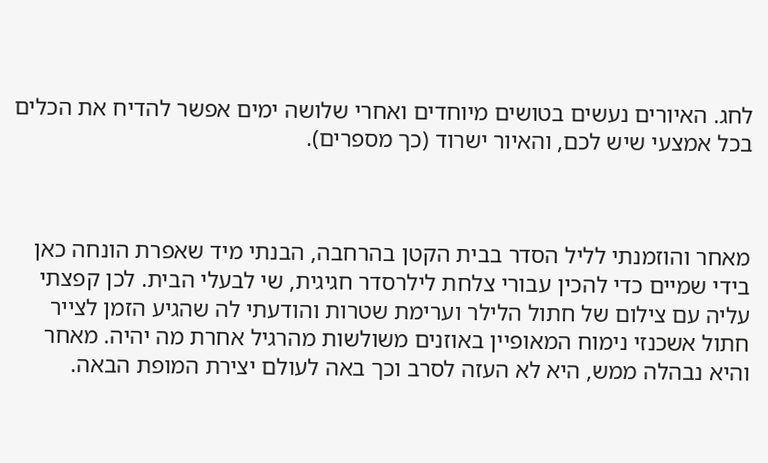לחג. האיורים נעשים בטושים מיוחדים ואחרי שלושה ימים אפשר להדיח את הכלים בכל אמצעי שיש לכם, והאיור ישרוד (כך מספרים).



מאחר והוזמנתי לליל הסדר בבית הקטן בהרחבה, הבנתי מיד שאפרת הונחה כאן בידי שמיים כדי להכין עבורי צלחת לילרסדר חגיגית, שי לבעלי הבית. לכן קפצתי עליה עם צילום של חתול הלילר וערימת שטרות והודעתי לה שהגיע הזמן לצייר חתול אשכנזי נימוח המאופיין באוזנים משולשות מהרגיל אחרת מה יהיה. מאחר והיא נבהלה ממש, היא לא העזה לסרב וכך באה לעולם יצירת המופת הבאה.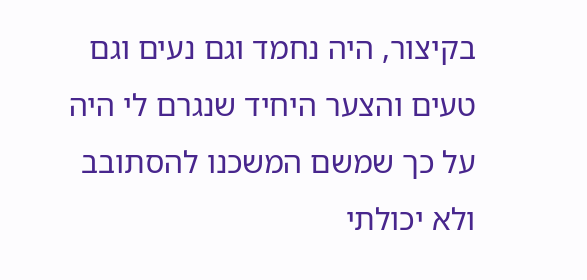בקיצור, היה נחמד וגם נעים וגם טעים והצער היחיד שנגרם לי היה על כך שמשם המשכנו להסתובב ולא יכולתי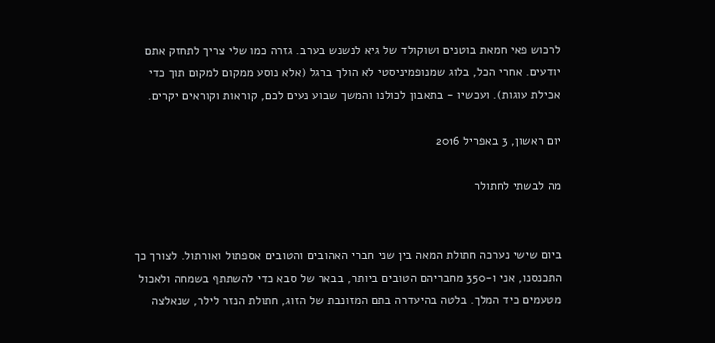לרכוש פאי חמאת בוטנים ושוקולד של גיא לנשנש בערב. גזרה כמו שלי צריך לתחזק אתם יודעים. אחרי הכל, בלוג שמנופמיניסטי לא הולך ברגל (אלא נוסע ממקום למקום תוך כדי אכילת עוגות). ועכשיו - בתאבון לכולנו והמשך שבוע נעים לכם, קוראות וקוראים יקרים.

יום ראשון, 3 באפריל 2016

מה לבשתי לחתולר


ביום שישי נערכה חתולת המאה בין שני חברי האהובים והטובים אספתול ואורתול. לצורך כך התכנסנו, אני ו-350 מחבריהם הטובים ביותר, בבאר של סבא כדי להשתתף בשמחה ולאכול מטעמים כיד המלך. בלטה בהיעדרה בתם המזונבת של הזוג, חתולת הנזר לילר, שנאלצה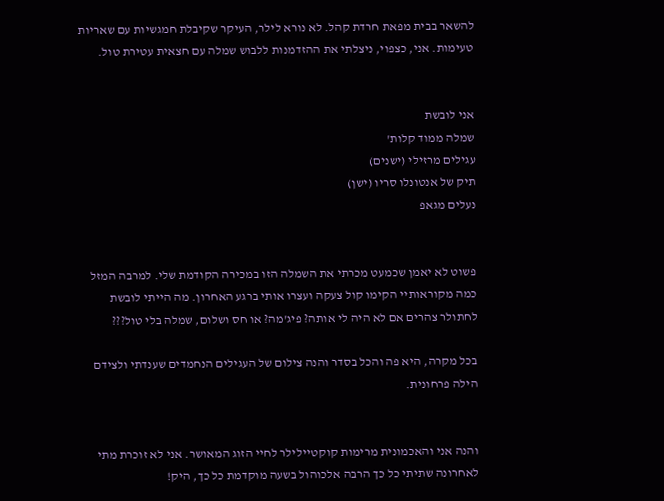להשאר בבית מפאת חרדת קהל. לא נורא לילר, העיקר שקיבלת חמגשיות עם שאריות טעימות. אני, כצפוי, ניצלתי את ההזדמנות ללבוש שמלה עם חצאית עטירת טול.


אני לובשת
שמלה ממוד קלות'
עגילים מרזילי (ישנים)
תיק של אנטונלו סריו (ישן)
נעלים מגאפ


פשוט לא יאמן שכמעט מכרתי את השמלה הזו במכירה הקודמת שלי. למרבה המזל כמה מקוראותיי הקימו קול צעקה ועצרו אותי ברגע האחרון. מה הייתי לובשת לחתולר צהרים אם לא היה לי אותה? פיג'מה? או חס ושלום, שמלה בלי טול???

בכל מקרה, היא פה והכל בסדר והנה צילום של העגילים הנחמדים שענדתי ולצידם הילה פרחונית.


והנה אני והאכמונית מרימות קוקטיילילר לחיי הזוג המאושר. אני לא זוכרת מתי לאחרונה שתיתי כל כך הרבה אלכוהול בשעה מוקדמת כל כך, היק!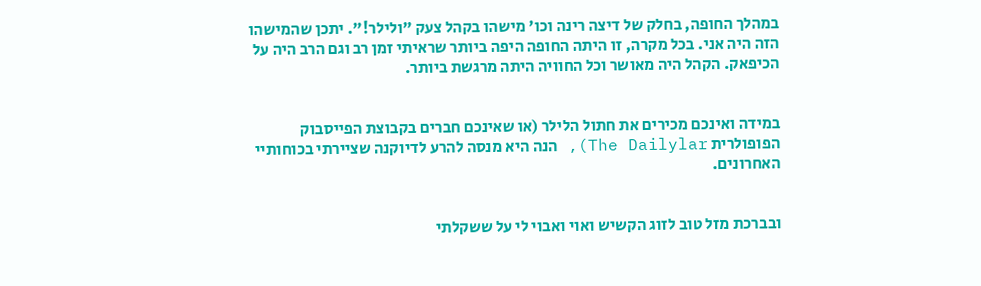במהלך החופה, בחלק של דיצה רינה וכו' מישהו בקהל צעק "ולילר!". יתכן שהמישהו הזה היה אני. בכל מקרה, זו היתה החופה היפה ביותר שראיתי זמן רב וגם הרב היה על הכיפאק. הקהל היה מאושר וכל החוויה היתה מרגשת ביותר.


במידה ואינכם מכירים את חתול הלילר (או שאינכם חברים בקבוצת הפייסבוק הפופולרית The Dailylar), הנה היא מנסה להרע לדיוקנה שציירתי בכוחותיי האחרונים.


ובברכת מזל טוב לזוג הקשיש ואוי ואבוי לי על ששקלתי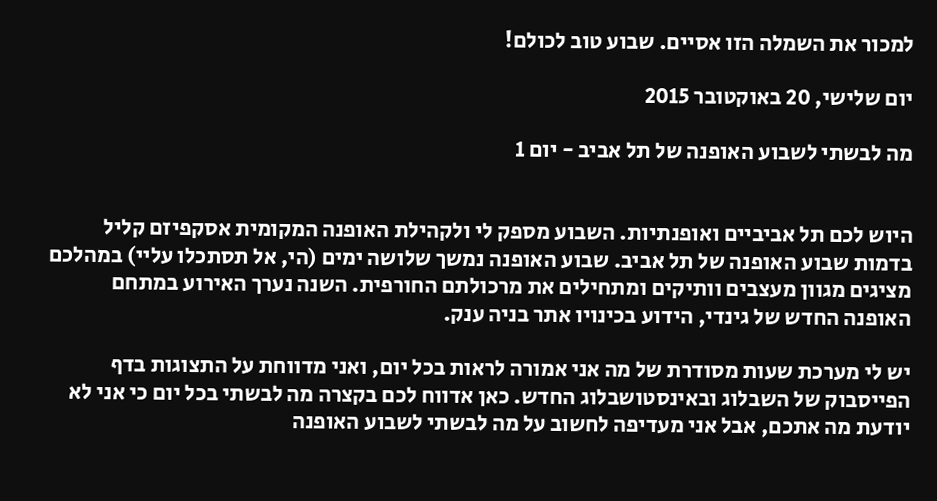למכור את השמלה הזו אסיים. שבוע טוב לכולם!

יום שלישי, 20 באוקטובר 2015

מה לבשתי לשבוע האופנה של תל אביב - יום 1


היוש לכם תל אביביים ואופנתיות. השבוע מספק לי ולקהילת האופנה המקומית אסקפיזם קליל בדמות שבוע האופנה של תל אביב. שבוע האופנה נמשך שלושה ימים (הי, אל תסתכלו עליי) במהלכם מציגים מגוון מעצבים וותיקים ומתחילים את מרכולתם החורפית. השנה נערך האירוע במתחם האופנה החדש של גינדי, הידוע בכינויו אתר בניה ענק.

יש לי מערכת שעות מסודרת של מה אני אמורה לראות בכל יום, ואני מדווחת על התצוגות בדף הפייסבוק של השבלוג ובאינסטושבלוג החדש. כאן אדווח לכם בקצרה מה לבשתי בכל יום כי אני לא יודעת מה אתכם, אבל אני מעדיפה לחשוב על מה לבשתי לשבוע האופנה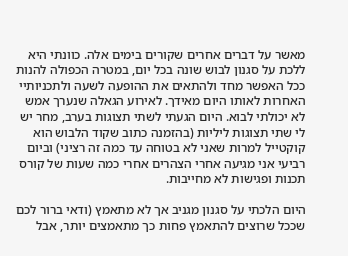מאשר על דברים אחרים שקורים בימים אלה. כוונתי היא ללכת על סגנון לבוש שונה בכל יום, במטרה הכפולה להנות ככל האפשר מחד ולהתאים את ההופעה לשעה ולתכניותיי האחרות לאותו היום מאידך. לאירוע הגאלה שנערך אמש לא יכולתי לבוא. היום הגעתי לשתי תצוגות בערב, מחר יש לי שתי תצוגות ליליות (בהזמנה כתוב שקוד הלבוש הוא קוקטייל למרות שאני לא בטוחה עד כמה זה רציני) וביום רביעי אני מגיעה אחרי הצהרים אחרי כמה שעות של קורס תכנות ופגישות לא מחייבות.

היום הלכתי על סגנון מגניב אך לא מתאמץ (ודאי ברור לכם שככל שרוצים להתאמץ פחות כך מתאמצים יותר, אבל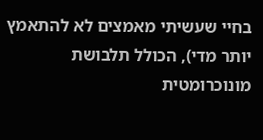בחיי שעשיתי מאמצים לא להתאמץ יותר מדי), הכולל תלבושת מונוכרומטית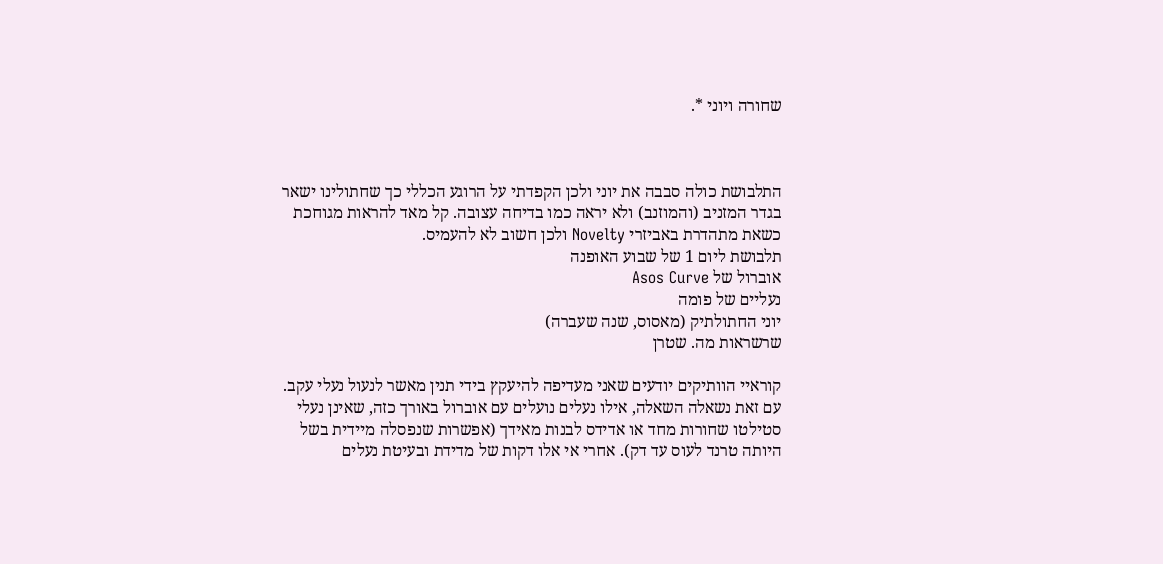שחורה ויוני *.



התלבושת כולה סבבה את יוני ולכן הקפדתי על הרוגע הכללי כך שחתולינו ישאר בגדר המזניב (והמוזנב) ולא יראה כמו בדיחה עצובה. קל מאד להראות מגוחכת כשאת מתהדרת באביזרי Novelty ולכן חשוב לא להעמיס.
תלבושת ליום 1 של שבוע האופנה
אוברול של Asos Curve
נעליים של פומה
יוני החתולתיק (מאסוס, שנה שעברה)
שרשראות מה. שטרן

קוראיי הוותיקים יודעים שאני מעדיפה להיעקץ בידי תנין מאשר לנעול נעלי עקב. עם זאת נשאלה השאלה, אילו נעלים נועלים עם אוברול באורך כזה, שאינן נעלי סטילטו שחורות מחד או אדידס לבנות מאידך (אפשרות שנפסלה מיידית בשל היותה טרנד לעוס עד דק). אחרי אי אלו דקות של מדידת ובעיטת נעלים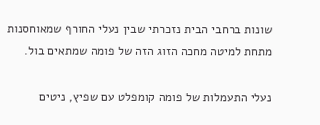שונות ברחבי הבית נזכרתי שבין נעלי החורף שמאוחסנות מתחת למיטה מחכה הזוג הזה של פומה שמתאים בול.

נעלי התעמלות של פומה קומפלט עם שפיץ, ניטים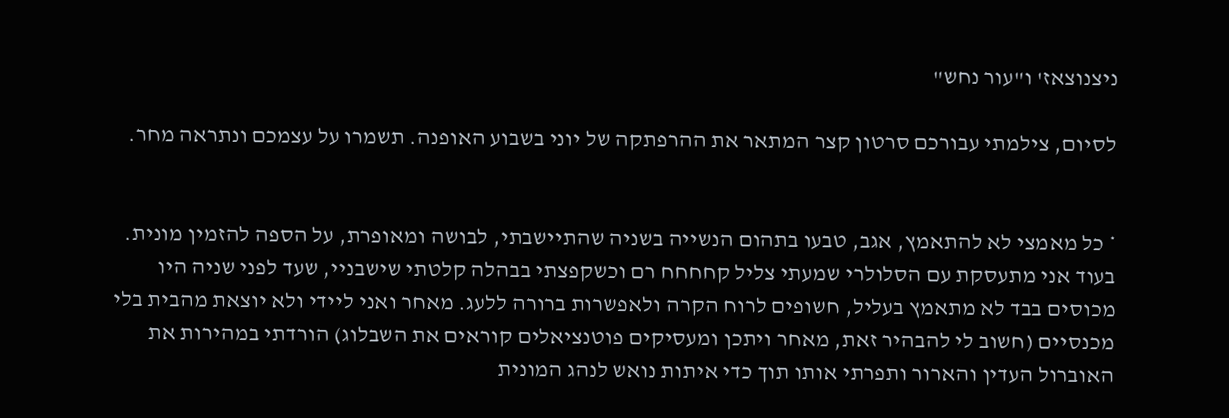ניצנוצאז' ו"עור נחש"

לסיום, צילמתי עבורכם סרטון קצר המתאר את ההרפתקה של יוני בשבוע האופנה. תשמרו על עצמכם ונתראה מחר.


* כל מאמצי לא להתאמץ, אגב, טבעו בתהום הנשייה בשניה שהתיישבתי, לבושה ומאופרת, על הספה להזמין מונית. בעוד אני מתעסקת עם הסלולרי שמעתי צליל קחחחח רם וכשקפצתי בבהלה קלטתי שישבניי, שעד לפני שניה היו מכוסים בבד לא מתאמץ בעליל, חשופים לרוח הקרה ולאפשרות ברורה ללעג. מאחר ואני ליידי ולא יוצאת מהבית בלי מכנסיים (חשוב לי להבהיר זאת, מאחר ויתכן ומעסיקים פוטנציאלים קוראים את השבלוג) הורדתי במהירות את האוברול העדין והארור ותפרתי אותו תוך כדי איתות נואש לנהג המונית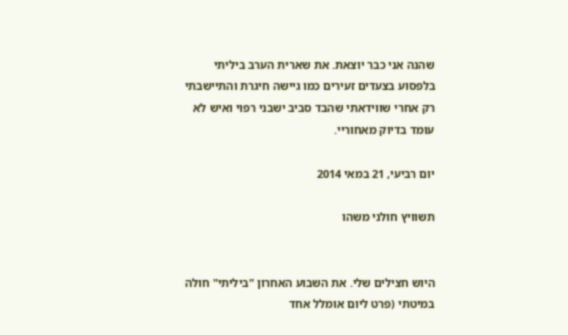שהנה אני כבר יוצאת. את שארית הערב ביליתי בלפסוע בצעדים זעירים כמו גיישה חיגרת והתיישבתי רק אחרי שווידאתי שהבד סביב ישבני רפוי ואיש לא עומד בדיוק מאחוריי.

יום רביעי, 21 במאי 2014

תשוויץ חולני משהו


היוש חצילים שלי. את השבוע האחרון "ביליתי" חולה במיטתי (פרט ליום אומלל אחד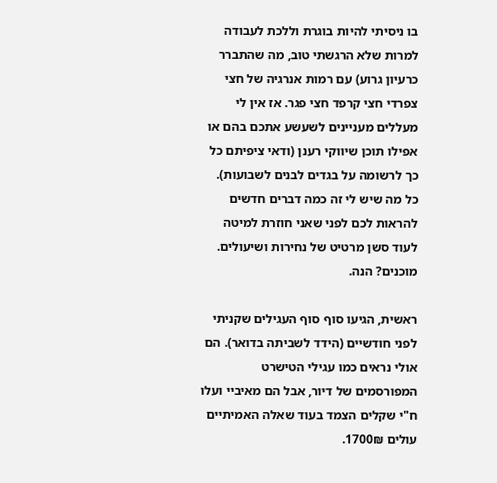בו ניסיתי להיות בוגרת וללכת לעבודה למרות שלא הרגשתי טוב, מה שהתברר כרעיון גרוע) עם רמות אנרגיה של חצי צפרדי חצי קרפד חצי פגר. אז אין לי מעללים מעניינים לשעשע אתכם בהם או אפילו תוכן שיווקי רענן (ודאי ציפיתם כל כך לרשומה על בגדים לבנים לשבועות). כל מה שיש לי זה כמה דברים חדשים להראות לכם לפני שאני חוזרת למיטה לעוד סשן מרטיט של נחירות ושיעולים. מוכנים? הנה.

ראשית, הגיעו סוף סוף העגילים שקניתי לפני חודשיים (הידד לשביתה בדואר). הם אולי נראים כמו עגילי הטישרט המפורסמים של דיור, אבל הם מאיביי ועלו ח"י שקלים הצמד בעוד שאלה האמיתיים עולים 1700₪.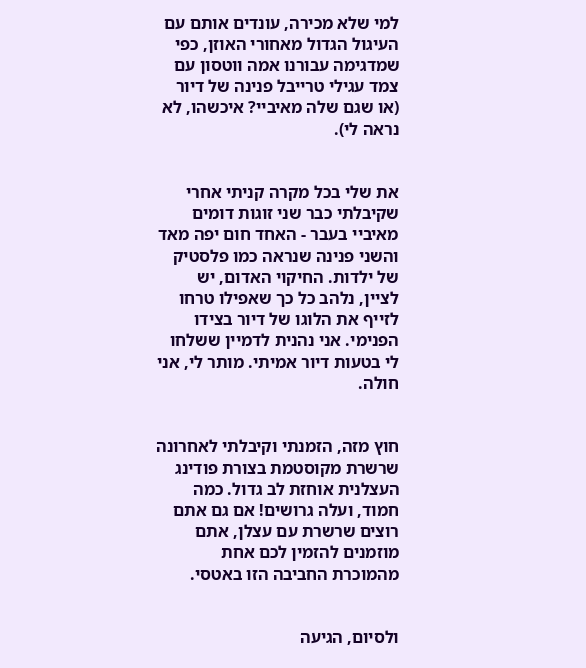למי שלא מכירה, עונדים אותם עם העיגול הגדול מאחורי האוזן, כפי שמדגימה עבורנו אמה ווטסון עם צמד עגילי טרייבל פנינה של דיור (או שגם שלה מאיביי? איכשהו, לא נראה לי).


את שלי בכל מקרה קניתי אחרי שקיבלתי כבר שני זוגות דומים מאיביי בעבר - האחד חום יפה מאד והשני פנינה שנראה כמו פלסטיק של ילדות. החיקוי האדום, יש לציין, נלהב כל כך שאפילו טרחו לזייף את הלוגו של דיור בצידו הפנימי. אני נהנית לדמיין ששלחו לי בטעות דיור אמיתי. מותר לי, אני חולה.


חוץ מזה, הזמנתי וקיבלתי לאחרונה שרשרת מקוסטמת בצורת פודינג העצלנית אוחזת לב גדול. כמה חמוד, ועלה גרושים! אם גם אתם רוצים שרשרת עם עצלן, אתם מוזמנים להזמין לכם אחת מהמוכרת החביבה הזו באטסי.


ולסיום, הגיעה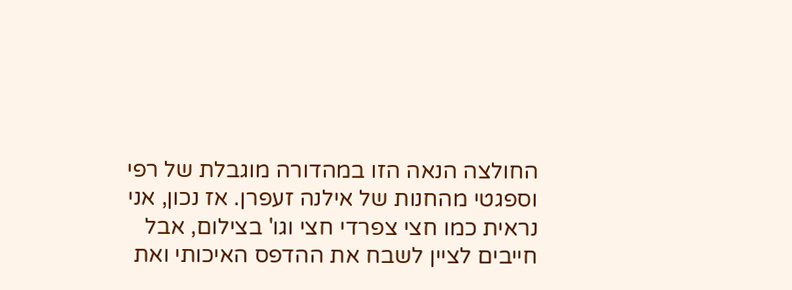החולצה הנאה הזו במהדורה מוגבלת של רפי וספגטי מהחנות של אילנה זעפרן. אז נכון, אני נראית כמו חצי צפרדי חצי וגו' בצילום, אבל חייבים לציין לשבח את ההדפס האיכותי ואת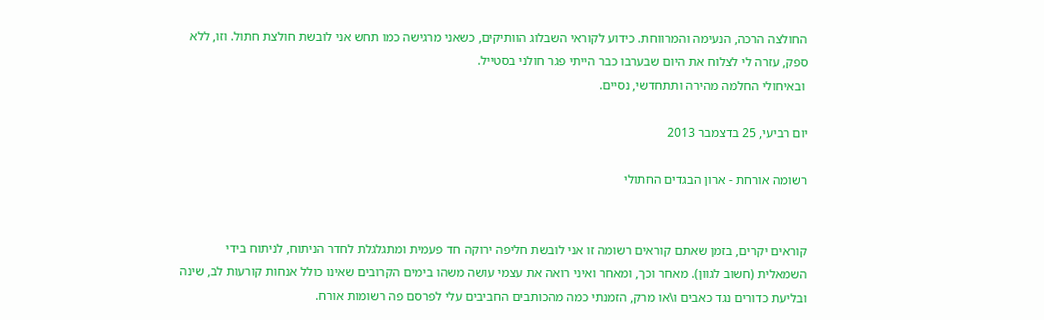החולצה הרכה, הנעימה והמרווחת. כידוע לקוראי השבלוג הוותיקים, כשאני מרגישה כמו תחש אני לובשת חולצת חתול. וזו, ללא ספק, עזרה לי לצלוח את היום שבערבו כבר הייתי פגר חולני בסטייל.
 ובאיחולי החלמה מהירה ותתחדשי, נסיים.

יום רביעי, 25 בדצמבר 2013

רשומה אורחת - ארון הבגדים החתולי


קוראים יקרים, בזמן שאתם קוראים רשומה זו אני לובשת חליפה ירוקה חד פעמית ומתגלגלת לחדר הניתוח, לניתוח בידי השמאלית (חשוב לגוון). מאחר וכך, ומאחר ואיני רואה את עצמי עושה משהו בימים הקרובים שאינו כולל אנחות קורעות לב, שינה ובליעת כדורים נגד כאבים ו\או מרק, הזמנתי כמה מהכותבים החביבים עלי לפרסם פה רשומות אורח.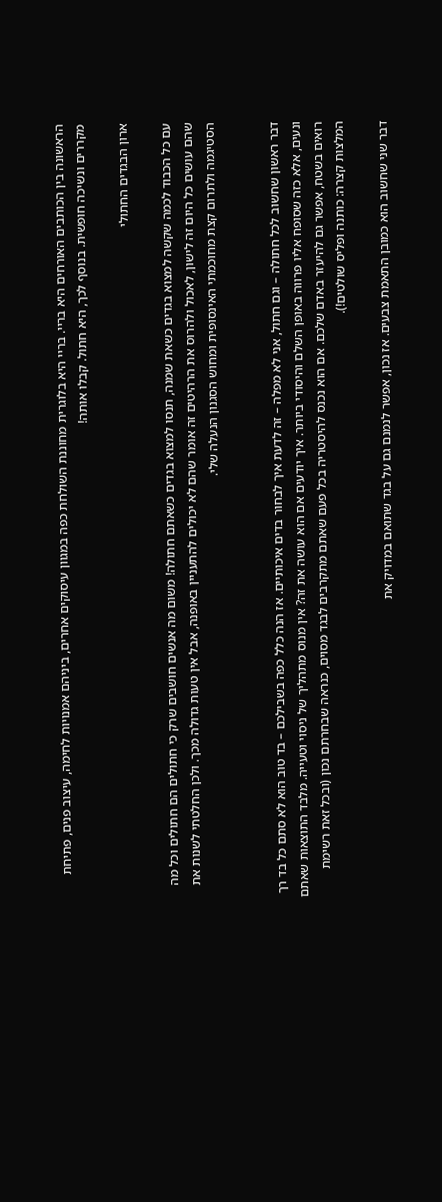הראשונה בין הכותבים האורחים היא בריי. בריי היא בלוגרית מחוננת השולחת כפה במגוון עיסוקים אחרים, ביניהם אמנויות לחימה, עיצוב פנים, פתיחת מקררים ונשיכה חופשית. בנוסף לכך, היא חתול. קבלו אותה!

ארון הבגדים החתולי

עם כל הכבוד לכמה שקשה למצוא בגדים כשאת שמנה, תנסו למצוא בגדים כשאתם חתולה! משום מה אנשים חושבים שרק כי חתולים הם חתולים וכל מה שהם עושים כל היום זה לישון, לאכול ולהרוס את הרהיטים זה אומר שהם לא יכולים להתעניין באופנה, אבל אין טעות גדולה מכך. ולכן החלטתי לשנות את הסטיגמה ולתרום קצת מחוכמתי האינסופית ומחוש הסגנון הנעלה שלי.


דבר ראשון שחשוב לכל חתולה – וגם חתול, אני לא מפלה – זה לדעת איך לבחור בדים איכותיים. אז הנה כלל כפה בשבילכם – בד טוב הוא לא סתם כל בד רך ונעים, אלא כזה שסופח אליו פרווה באופן השלם והיסודי ביותר. איך יודעים אם הוא עושה את זה? אין מנוס מתהליך של ניסוי וטעייה. מלבד התוצאות שאתם רואים בשטח, אפשר גם להיעזר באדם שלכם. אם הוא נכנס להיסטריה בכל פעם שאתם מתקרבים לבגד מסוים, כנראה שבחרתם נכון (ובכל זאת רשימת המלצות קצרה: כותנה ופליס שולטים!).

דבר שני שחשוב הוא כמובן התאמת צבעים. אז נכון, אפשר לנמנם גם על בגד שתואם במדויק את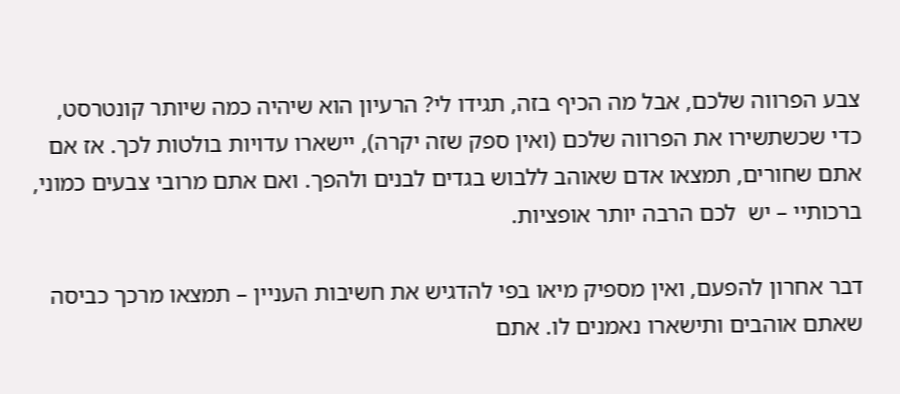צבע הפרווה שלכם, אבל מה הכיף בזה, תגידו לי? הרעיון הוא שיהיה כמה שיותר קונטרסט, כדי שכשתשירו את הפרווה שלכם (ואין ספק שזה יקרה), יישארו עדויות בולטות לכך. אז אם אתם שחורים, תמצאו אדם שאוהב ללבוש בגדים לבנים ולהפך. ואם אתם מרובי צבעים כמוני, ברכותיי – יש  לכם הרבה יותר אופציות.

דבר אחרון להפעם, ואין מספיק מיאו בפי להדגיש את חשיבות העניין – תמצאו מרכך כביסה שאתם אוהבים ותישארו נאמנים לו. אתם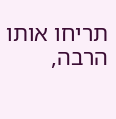תריחו אותו הרבה,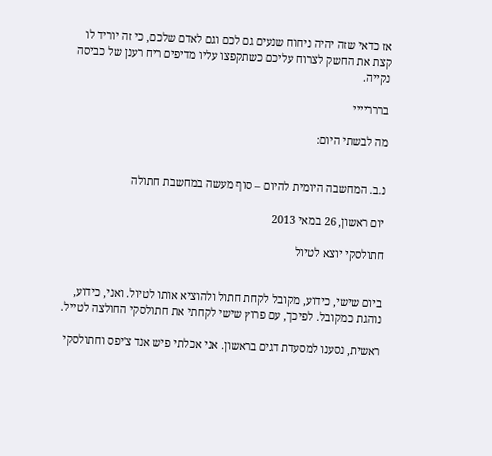אז כדאי שזה יהיה ניחוח שנעים גם לכם וגם לאדם שלכם, כי זה יוריד לו קצת את החשק לצרוח עליכם כשתקפצו עליו מדיפים ריח רענן של כביסה נקייה.

בררריייי

מה לבשתי היום:


נ.ב. המחשבה היומית להיום – סוף מעשה במחשבת חתולה

יום ראשון, 26 במאי 2013

חתולסקי יוצא לטיול


ביום שישי, כידוע, מקובל לקחת חתול ולהוציא אותו לטיול. ואני, כידוע, נוהגת כמקובל. לפיכך, עם פרוץ שישי לקחתי את חתולסקי החולצה לטייל.

ראשית, נסענו למסעדת דגים בראשון. אני אכלתי פיש אנד צ'יפס וחתולסקי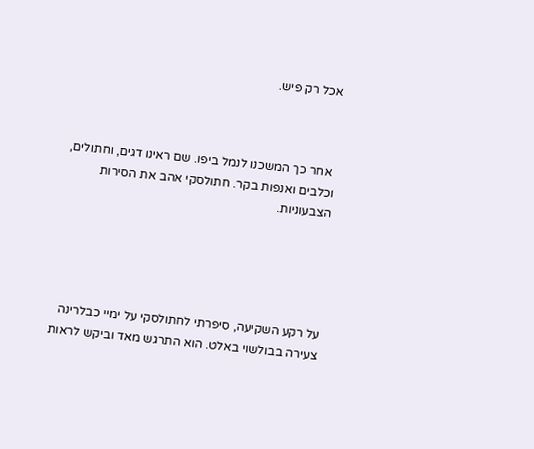אכל רק פיש.



 אחר כך המשכנו לנמל ביפו. שם ראינו דגים, וחתולים, וכלבים ואנפות בקר. חתולסקי אהב את הסירות הצבעוניות.





על רקע השקיעה, סיפרתי לחתולסקי על ימיי כבלרינה צעירה בבולשוי באלט. הוא התרגש מאד וביקש לראות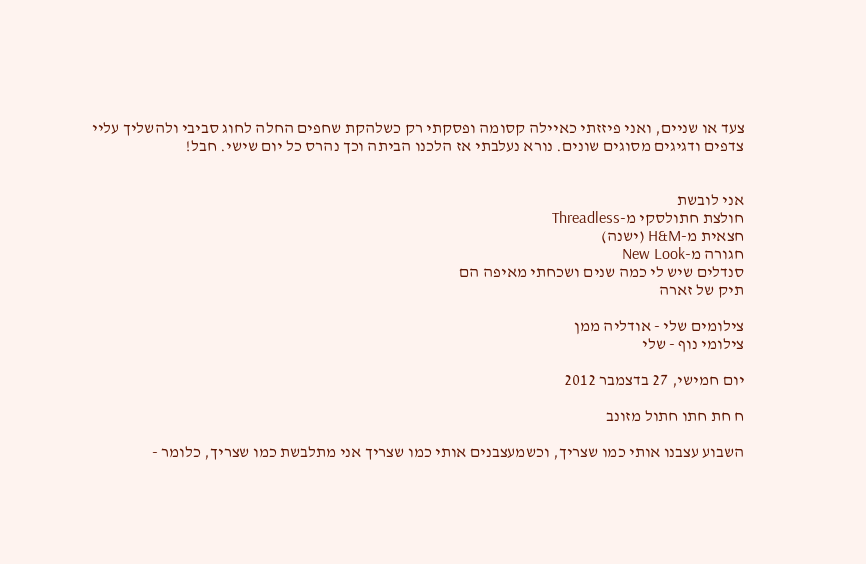צעד או שניים, ואני פיזזתי כאיילה קסומה ופסקתי רק כשלהקת שחפים החלה לחוג סביבי ולהשליך עליי צדפים ודגיגים מסוגים שונים. נורא נעלבתי אז הלכנו הביתה וכך נהרס כל יום שישי. חבל!


אני לובשת
חולצת חתולסקי מ-Threadless
חצאית מ-H&M (ישנה)
חגורה מ-New Look
סנדלים שיש לי כמה שנים ושכחתי מאיפה הם
תיק של זארה

צילומים שלי - אודליה ממן
צילומי נוף - שלי

יום חמישי, 27 בדצמבר 2012

ח חת חתו חתול מזונב

השבוע עצבנו אותי כמו שצריך, וכשמעצבנים אותי כמו שצריך אני מתלבשת כמו שצריך, כלומר -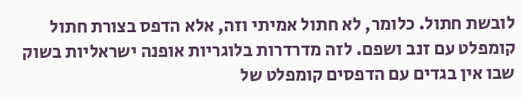לובשת חתול. כלומר, לא חתול אמיתי וזה, אלא הדפס בצורת חתול קומפלט עם זנב ושפם. לזה מדרדרות בלוגריות אופנה ישראליות בשוק שבו אין בגדים עם הדפסים קומפלט של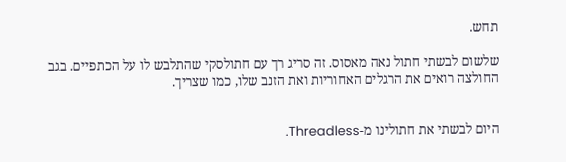תחש.

שלשום לבשתי חתול נאה מאסוס. זה סריג רך עם חתולסקי שהתלבש לו על הכתפיים. בגב החולצה רואים את הרגלים האחוריות ואת הזנב שלו, כמו שצריך.


היום לבשתי את חתולינו מ-Threadless.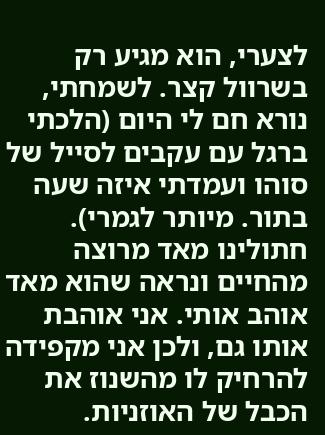לצערי, הוא מגיע רק בשרוול קצר. לשמחתי, נורא חם לי היום (הלכתי ברגל עם עקבים לסייל של סוהו ועמדתי איזה שעה בתור. מיותר לגמרי). חתולינו מאד מרוצה מהחיים ונראה שהוא מאד אוהב אותי. אני אוהבת אותו גם, ולכן אני מקפידה להרחיק לו מהשנוז את הכבל של האוזניות.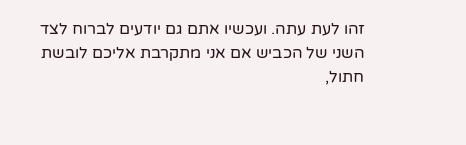זהו לעת עתה. ועכשיו אתם גם יודעים לברוח לצד השני של הכביש אם אני מתקרבת אליכם לובשת חתול,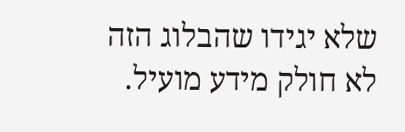שלא יגידו שהבלוג הזה לא חולק מידע מועיל.